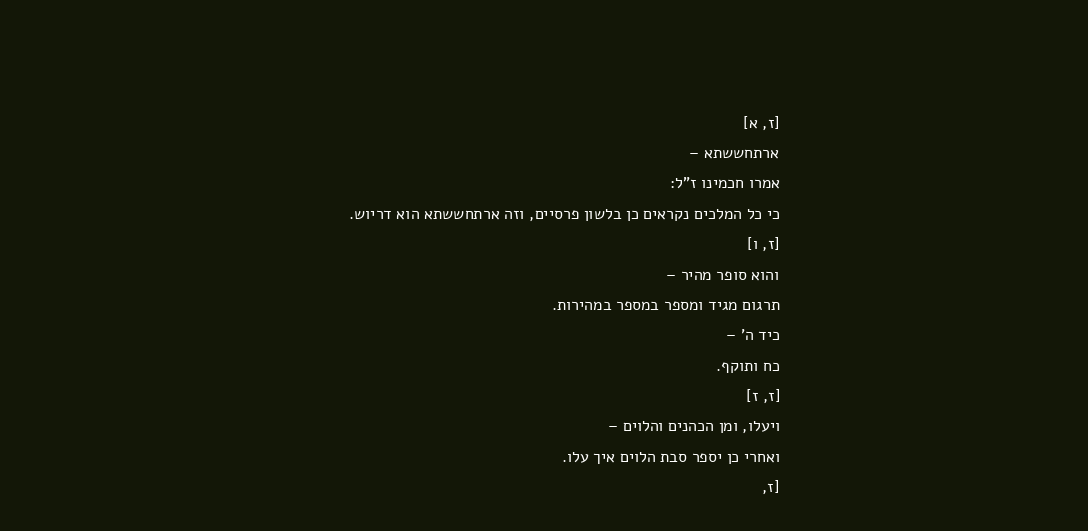[ז, א]
ארתחששתא –
אמרו חכמינו ז"ל:
כי כל המלכים נקראים כן בלשון פרסיים, וזה ארתחששתא הוא דריוש.
[ז, ו]
והוא סופר מהיר –
תרגום מגיד ומספר במספר במהירות.
כיד ה' –
כח ותוקף.
[ז, ז]
ויעלו, ומן הכהנים והלוים –
ואחרי כן יספר סבת הלוים איך עלו.
[ז,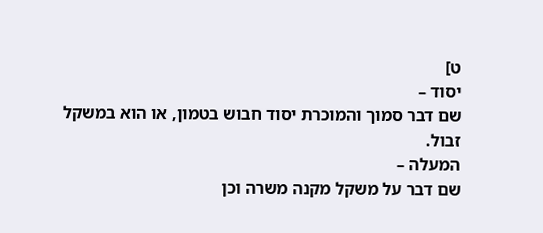ט]
יסוד –
שם דבר סמוך והמוכרת יסוד חבוש בטמון, או הוא במשקל זבול.
המעלה –
שם דבר על משקל מקנה משרה וכן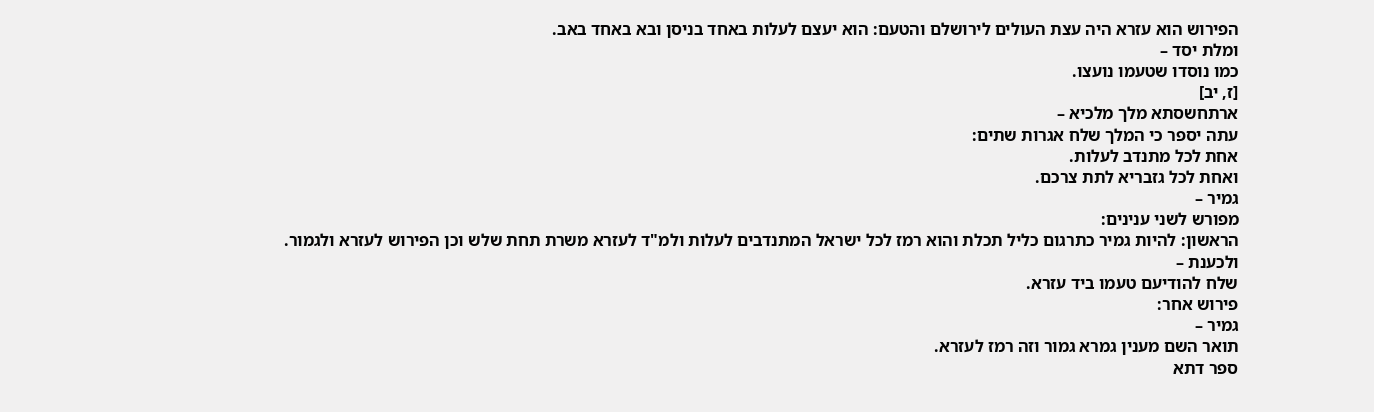הפירוש הוא עזרא היה עצת העולים לירושלם והטעם: הוא יעצם לעלות באחד בניסן ובא באחד באב.
ומלת יסד –
כמו נוסדו שטעמו נועצו.
[ז, יב]
ארתחשסתא מלך מלכיא –
עתה יספר כי המלך שלח אגרות שתים:
אחת לכל מתנדב לעלות.
ואחת לכל גזבריא לתת צרכם.
גמיר –
מפורש לשני ענינים:
הראשון: להיות גמיר כתרגום כליל תכלת והוא רמז לכל ישראל המתנדבים לעלות ולמ"ד לעזרא משרת תחת שלש וכן הפירוש לעזרא ולגמור.
ולכענת –
שלח להודיעם טעמו ביד עזרא.
פירוש אחר:
גמיר –
תואר השם מענין גמרא גמור וזה רמז לעזרא.
ספר דתא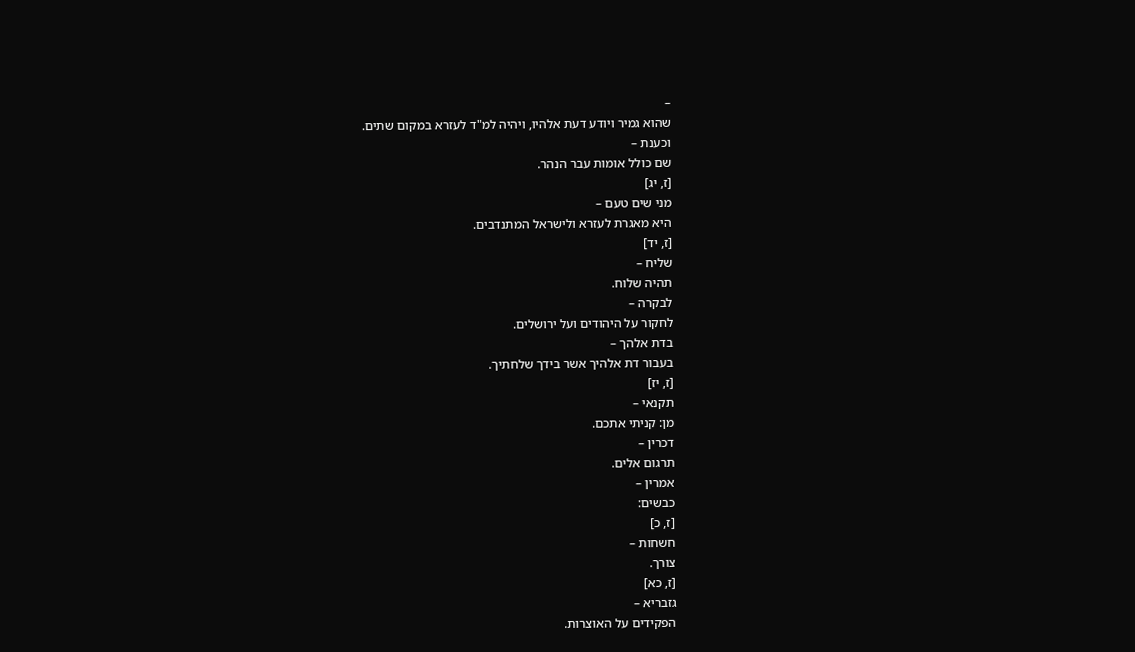–
שהוא גמיר ויודע דעת אלהיו, ויהיה למ"ד לעזרא במקום שתים.
וכענת –
שם כולל אומות עבר הנהר.
[ז, יג]
מני שים טעם –
היא מאגרת לעזרא ולישראל המתנדבים.
[ז, יד]
שליח –
תהיה שלוח.
לבקרה –
לחקור על היהודים ועל ירושלים.
בדת אלהך –
בעבור דת אלהיך אשר בידך שלחתיך.
[ז, יז]
תקנאי –
מן: קניתי אתכם.
דכרין –
תרגום אלים.
אמרין –
כבשים:
[ז, כ]
חשחות –
צורך.
[ז, כא]
גזבריא –
הפקידים על האוצרות.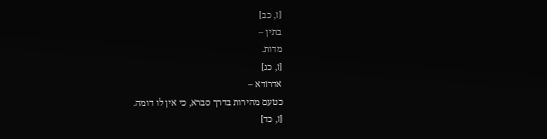[ז, כב]
בתין –
מדות.
[ז, כג]
אדרזדא –
כטעם מהירות בדרך סברא, כי אין לו דומה.
[ז, כד]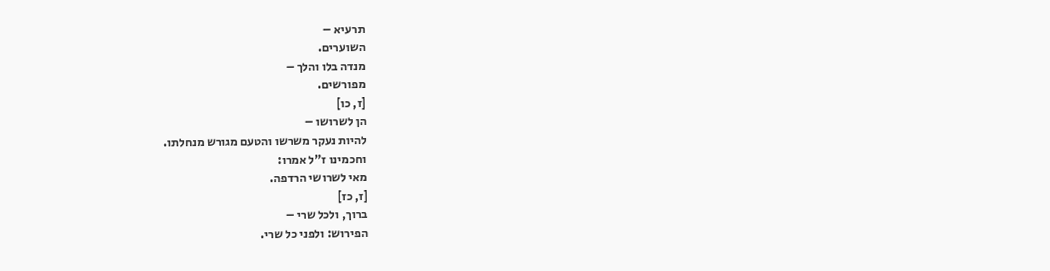תרעיא –
השוערים.
מנדה בלו והלך –
מפורשים.
[ז, כו]
הן לשרושו –
להיות נעקר משרשו והטעם מגורש מנחלתו.
וחכמינו ז"ל אמרו:
מאי לשרושי הרדפה.
[ז, כז]
ברוך, ולכל שרי –
הפירוש: ולפני כל שרי.